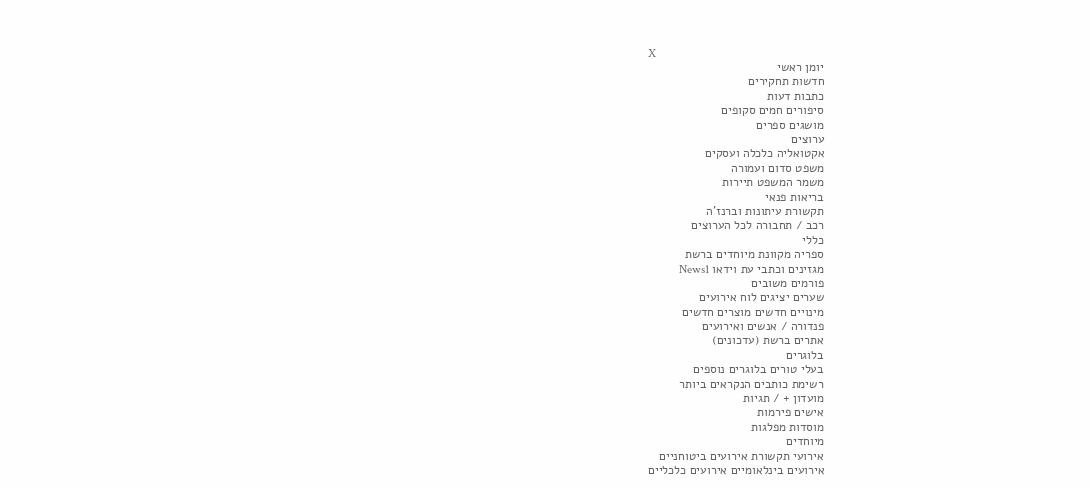X
יומן ראשי
חדשות תחקירים
כתבות דעות
סיפורים חמים סקופים
מושגים ספרים
ערוצים
אקטואליה כלכלה ועסקים
משפט סדום ועמורה
משמר המשפט תיירות
בריאות פנאי
תקשורת עיתונות וברנז'ה
רכב / תחבורה לכל הערוצים
כללי
ספריה מקוונת מיוחדים ברשת
מגזינים וכתבי עת וידאו News1
פורמים משובים
שערים יציגים לוח אירועים
מינויים חדשים מוצרים חדשים
פנדורה / אנשים ואירועים
אתרים ברשת (עדכונים)
בלוגרים
בעלי טורים בלוגרים נוספים
רשימת כותבים הנקראים ביותר
מועדון + / תגיות
אישים פירמות
מוסדות מפלגות
מיוחדים
אירועי תקשורת אירועים ביטוחניים
אירועים בינלאומיים אירועים כלכליים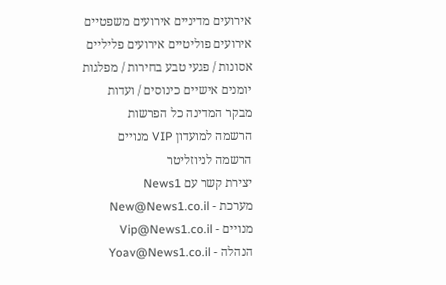אירועים מדיניים אירועים משפטיים
אירועים פוליטיים אירועים פליליים
אסונות / פגעי טבע בחירות / מפלגות
יומנים אישיים כינוסים / ועדות
מבקר המדינה כל הפרשות
הרשמה למועדון VIP מנויים
הרשמה לניוזליטר
יצירת קשר עם News1
מערכת - New@News1.co.il
מנויים - Vip@News1.co.il
הנהלה - Yoav@News1.co.il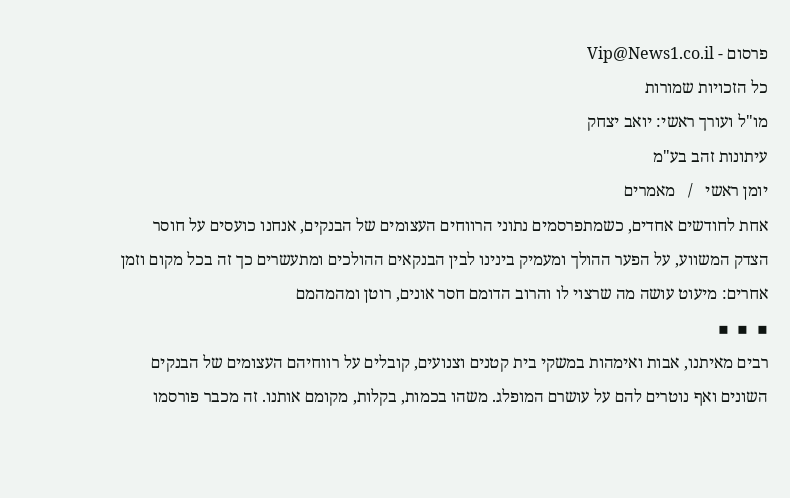פרסום - Vip@News1.co.il
כל הזכויות שמורות
מו"ל ועורך ראשי: יואב יצחק
עיתונות זהב בע"מ
יומן ראשי   /   מאמרים
אחת לחודשים אחדים, כשמתפרסמים נתוני הרווחים העצומים של הבנקים, אנחנו כועסים על חוסר הצדק המשווע, על הפער ההולך ומעמיק בינינו לבין הבנקאים ההולכים ומתעשרים כך זה בכל מקום וזמן אחרים: מיעוט עושה מה שרצוי לו והרוב הדומם חסר אונים, רוטן ומהמהמם
▪  ▪  ▪
רבים מאיתנו, אבות ואימהות במשקי בית קטנים וצנועים, קובלים על רווחיהם העצומים של הבנקים השונים ואף נוטרים להם על עושרם המופלג. משהו בכמות, בקלות, מקומם אותנו. זה מכבר פורסמו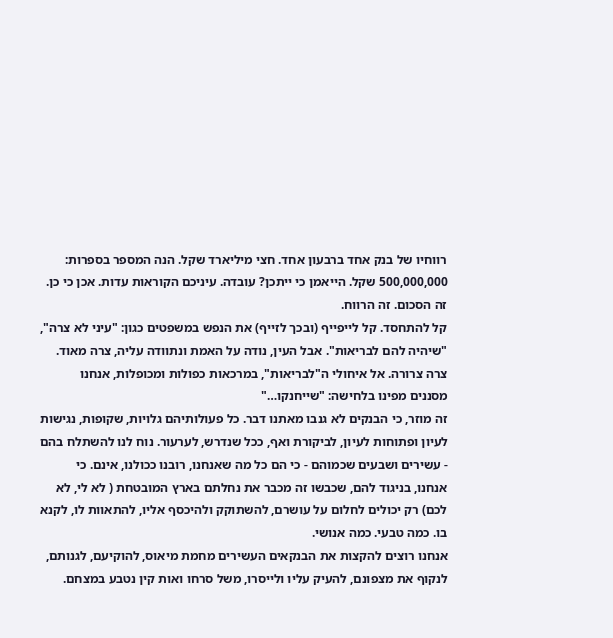רווחיו של בנק אחד ברבעון אחד. חצי מיליארד שקל. הנה המספר בספרות: 500,000,000 שקל. הייאמן כי ייתכן? עובדה. עיניכם הקוראות עדות. אכן כי כן. זה הסכום. זה הרווח.
קל להתחסד. קל לייפייף (ובכך לזייף) את הנפש במשפטים כגון: "עיני לא צרה", "שיהיה להם לבריאות". אבל העין, נודה על האמת ונתוודה עליה, צרה מאוד. צרה צרורה. אל איחולי ה"לבריאות", במרכאות כפולות ומכופלות, אנחנו מסננים מפינו בלחישה: "שייחנקו…"
זה מוזר, כי הבנקים לא גנבו מאתנו דבר. כל פעולותיהם גלויות, שקופות, נגישות לעיון ופתוחות לעיון, לביקורת ואף, ככל שנדרש, לערעור. נוח לנו להשתלח בהם - עשירים ושבעים שכמוהם - כי הם כל מה שאנחנו, רובנו ככולנו, אינם. כי אנחנו, בניגוד להם, שכבשו זה מכבר את נחלתם בארץ המובטחת ( לא לי, לא לכם) רק יכולים לחלום על עושרם, להשתוקק ולהיכסף אליו, להתאוות לו, לקנא בו. כמה טבעי. כמה אנושי.
אנחנו רוצים להקצות את הבנקאים העשירים מחמת מיאוס, להוקיעם, לגנותם, לנקוף את מצפונם, להעיק עליו ולייסרו, משל סרחו ואות קין נטבע במצחם.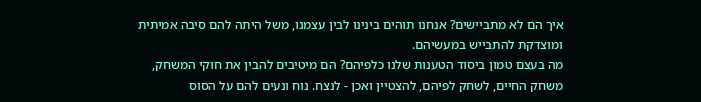איך הם לא מתביישים? אנחנו תוהים בינינו לבין עצמנו, משל היתה להם סיבה אמיתית ומוצדקת להתבייש במעשיהם.
מה בעצם טמון ביסוד הטענות שלנו כלפיהם? הם מיטיבים להבין את חוקי המשחק, משחק החיים, לשחק לפיהם, להצטיין ואכן - לנצח. נוח ונעים להם על הסוס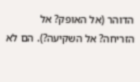הדוהר (אל האופק? אל הזריחה? אל השקיעה?). הם לא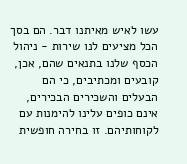עשו לאיש מאיתנו דבר. הם בסך הכל מציעים לנו שירות - ניהול הכסף שלנו בתנאים שהם, אכן, קובעים ומכתיבים, כי הם הבעלים והשכירים הבכירים, אינם כופים עלינו להימנות עם לקוחותיהם. זו בחירה חופשית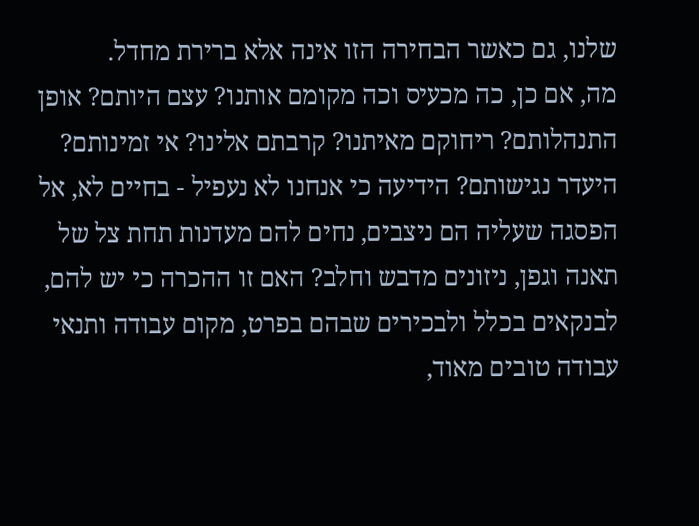שלנו, גם כאשר הבחירה הזו אינה אלא ברירת מחדל.
מה, אם כן, כה מכעיס וכה מקומם אותנו? עצם היותם? אופן התנהלותם? ריחוקם מאיתנו? קרבתם אלינו? אי זמינותם? היעדר נגישותם? הידיעה כי אנחנו לא נעפיל - בחיים לא, אל הפסגה שעליה הם ניצבים, נחים להם מעדנות תחת צל של תאנה וגפן, ניזונים מדבש וחלב? האם זו ההכרה כי יש להם, לבנקאים בכלל ולבכירים שבהם בפרט, מקום עבודה ותנאי עבודה טובים מאוד,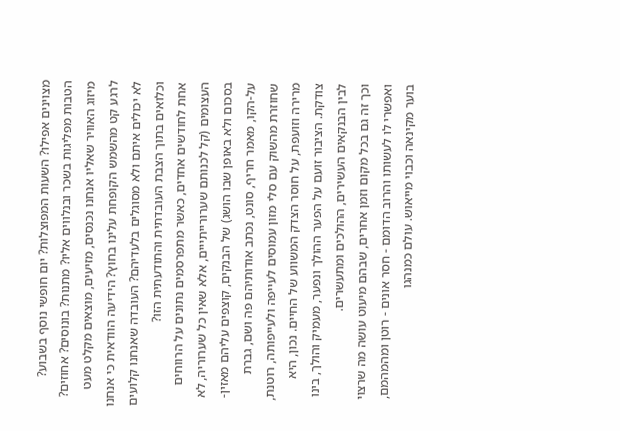מצוינים אפילו? השעות המפוצלות? יום חופשי נוסף בשבוע? הטבות מפליגות בשכר ובנלווים אליו? מתנות? בונוסים? אחוזים? מיזוג האוויר שאליו אנחנו נכנסים, מזיעים, מוצאים מקלט מעט לרגע קט מהשמש הקופחת עלינו בחוץ? הידיעה הוודאית כי אנחנו לא יכולים איתם ולא מסוגלים בלעדיהם? העובדה שאנחנו קלועים וכלואים בתוך הצבת העובדתית והתודעתית הזו?
אחת לחודשים אחדים, כאשר מתפרסמים נתונים על הרווחים העצומים (קל לכנותם שערורייתייים, אלא שאין כל שערוריה, לא בסכום ולא באופן שבו הושג) של הבנקים, קוצפים עליהם מאזין-על-הקו, מאמר חריף, סונט, נכתב אודותיהם פה ושם, גברת שחוזרת מהשוק עם סלי מזון עמוסים לעייפה ולעייפותה, רוטנת, מרירה וזועפת, על חוסר הצדק המשווע של החיים. נכון, היא צודקת. הציבור זועם על הפער ההולך ונפער, מעמיק והולך, בינו לבין הבנקאים העשירים, ההולכים ומתעשרים.
וכך זה גם בכל מקום וזמן אחרים, שבהם מיעוט עושה מה שרצוי ואפשרי לו לעשותו והרוב הדומם - חסר אונים - רוטן ומהמהמם, בוער מקינאה וכבוי מייאוש. עולם כמנהגו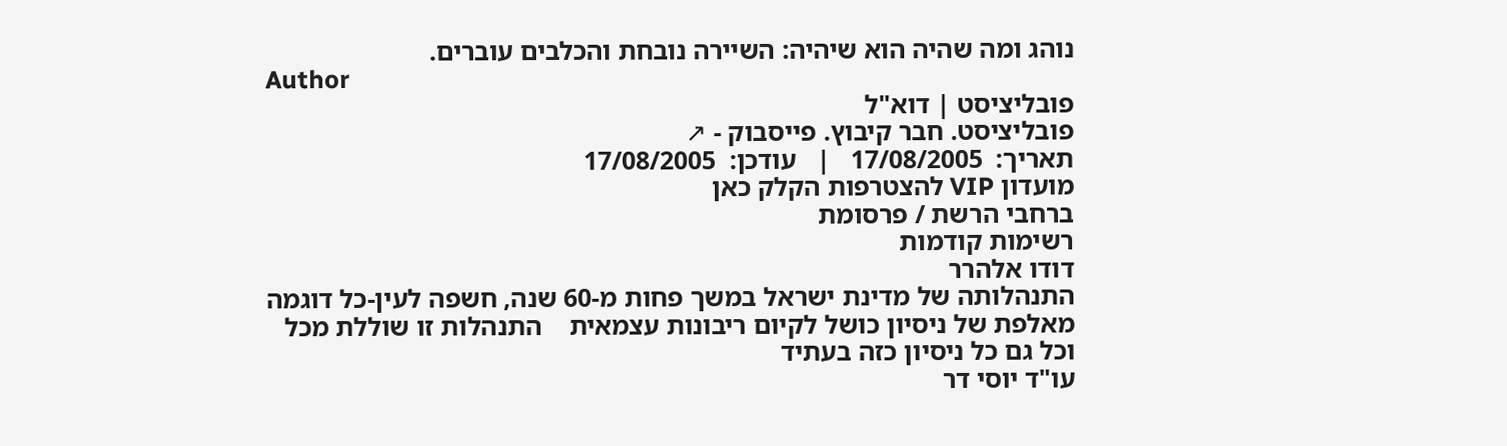נוהג ומה שהיה הוא שיהיה: השיירה נובחת והכלבים עוברים.
Author
פובליציסט | דוא"ל
פובליציסט. חבר קיבוץ. פייסבוק - ↗
תאריך:  17/08/2005   |   עודכן:  17/08/2005
מועדון VIP להצטרפות הקלק כאן
ברחבי הרשת / פרסומת
רשימות קודמות
דודו אלהרר
התנהלותה של מדינת ישראל במשך פחות מ-60 שנה, חשפה לעין-כל דוגמה מאלפת של ניסיון כושל לקיום ריבונות עצמאית    התנהלות זו שוללת מכל וכל גם כל ניסיון כזה בעתיד
עו"ד יוסי דר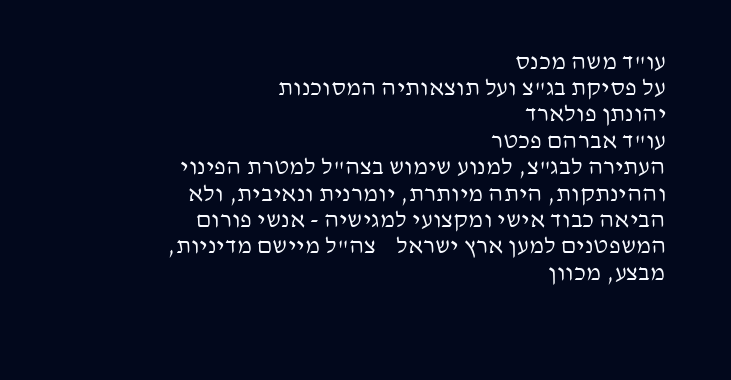עו"ד משה מכנס
על פסיקת בג"צ ועל תוצאותיה המסוכנות
יהונתן פולארד
עו"ד אברהם פכטר
העתירה לבג"צ, למנוע שימוש בצה"ל למטרת הפינוי וההינתקות, היתה מיותרת, יומרנית ונאיבית, ולא הביאה כבוד אישי ומקצועי למגישיה - אנשי פורום המשפטנים למען ארץ ישראל    צה"ל מיישם מדיניות, מבצע, מכוון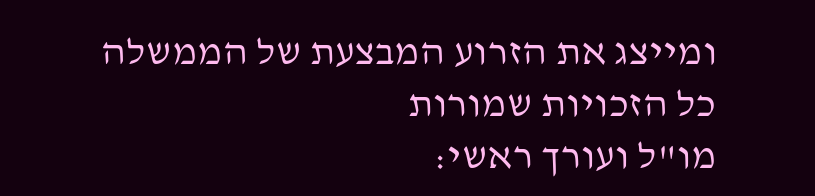ומייצג את הזרוע המבצעת של הממשלה
כל הזכויות שמורות
מו"ל ועורך ראשי: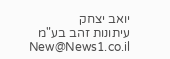יואב יצחק
עיתונות זהב בע"מ New@News1.co.il